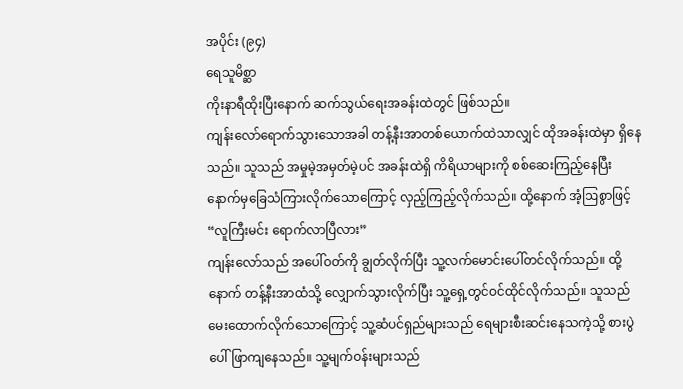အပိုင်း (၉၄)
ရေသူမိစ္ဆာ
ကိုးနာရီထိုးပြီးနောက် ဆက်သွယ်ရေးအခန်းထဲတွင် ဖြစ်သည်။
ကျန်းလော်ရောက်သွားသောအခါ တန့်နီးအာတစ်ယောက်ထဲသာလျှင် ထိုအခန်းထဲမှာ ရှိနေသည်။ သူသည် အမှုမဲ့အမှတ်မဲ့ပင် အခန်းထဲရှိ ကိရိယာများကို စစ်ဆေးကြည့်နေပြီး နောက်မှခြေသံကြားလိုက်သောကြောင့် လှည့်ကြည့်လိုက်သည်။ ထို့နောက် အံ့ဩစွာဖြင့်
“လူကြီးမင်း ရောက်လာပြီလား”
ကျန်းလော်သည် အပေါ်ဝတ်ကို ချွတ်လိုက်ပြီး သူ့လက်မောင်းပေါ်တင်လိုက်သည်။ ထို့နောက် တန့်နီးအာထံသို့ လျှောက်သွားလိုက်ပြီး သူ့ရှေ့တွင်ဝင်ထိုင်လိုက်သည်။ သူသည်မေးထောက်လိုက်သောကြောင့် သူ့ဆံပင်ရှည်များသည် ရေများစီးဆင်းနေသကဲ့သို့ စားပွဲပေါ်ဖြာကျနေသည်။ သူ့မျက်ဝန်းများသည်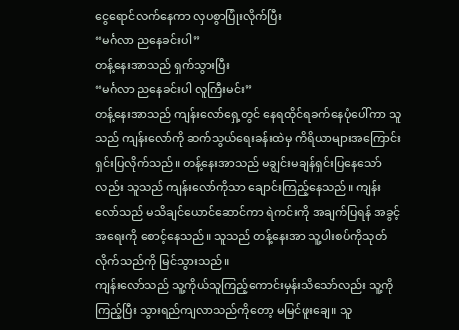ငွေရောင်လက်နေကာ လှပစွာပြုံးလိုက်ပြီး
“မင်္ဂလာ ညနေခင်းပါ”
တန့်နေးအာသည် ရှက်သွားပြီး
“မင်္ဂလာ ညနေခင်းပါ လူကြီးမင်း”
တန့်နေးအာသည် ကျန်းလော်ရှေ့တွင် နေရထိုင်ရခက်နေပုံပေါ်ကာ သူသည် ကျန်းလော်ကို ဆက်သွယ်ရေးခန်းထဲမှ ကိရိယာများအကြောင်း ရှင်းပြလိုက်သည်။ တန့်နေးအာသည် မချွင်းမချန်ရှင်းပြနေသော်လည်း သူသည် ကျန်းလော်ကိုသာ ချောင်းကြည့်နေသည်။ ကျန်းလော်သည် မသိချင်ယောင်ဆောင်ကာ ရဲကင်းကို အချက်ပြရန် အခွင့်အရေးကို စောင့်နေသည်။ သူသည် တန့်နေးအာ သူ့ပါးစပ်ကိုသုတ်လိုက်သည်ကို မြင်သွားသည်။
ကျန်းလော်သည် သူ့ကိုယ်သူကြည့်ကောင်းမှန်းသိသော်လည်း သူ့ကိုကြည့်ပြီး သွားရည်ကျလာသည်ကိုတော့ မမြင်ဖူးချေ။ သူ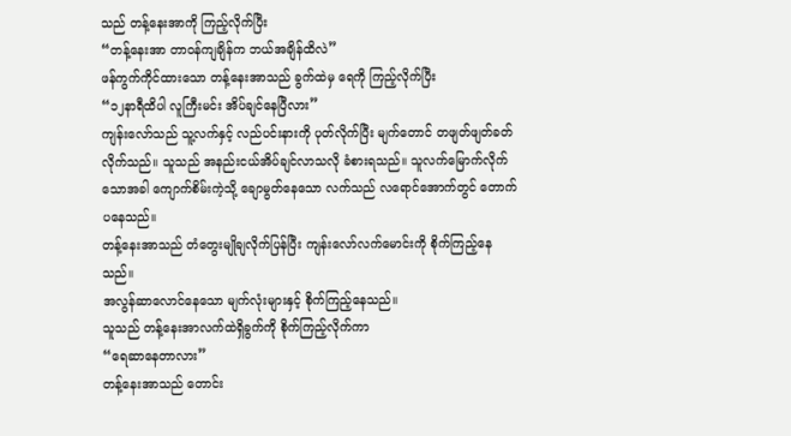သည် တန့်နေးအာကို ကြည့်လိုက်ပြီး
“တန့်နေးအာ တာဝန်ကျချိန်က ဘယ်အချိန်ထိလဲ”
ဖန်ကွက်ကိုင်ထားသော တန့်နေးအာသည် ခွက်ထဲမှ ရေကို ကြည့်လိုက်ပြီး
“၁၂နာရီထိပါ လူကြီးမင်း အိပ်ချင်နေပြီလား”
ကျန်းလော်သည် သူ့လက်နှင့် လည်ပင်းနားကို ပုတ်လိုက်ပြီး မျက်တောင် တဖျတ်ဖျတ်ခတ်လိုက်သည်။ သူသည် အနည်းငယ်အိပ်ချင်လာသလို ခံစားရသည်။ သူလက်မြောက်လိုက်သောအခါ ကျောက်စိမ်းကဲ့သို့ ချောမွတ်နေသော လက်သည် လရောင်အောက်တွင် တောက်ပနေသည်။
တန့်နေးအာသည် တံတွေးမျိုချလိုက်ပြန်ပြီး ကျန်းလော်လက်မောင်းကို စိုက်ကြည့်နေသည်။
အလွန်ဆာလောင်နေသော မျက်လုံးများနှင့် စိုက်ကြည့်နေသည်။
သူသည် တန့်နေးအာလက်ထဲရှိခွက်ကို စိုက်ကြည့်လိုက်ကာ
“ရေဆာနေတာလား”
တန့်နေးအာသည် တောင်း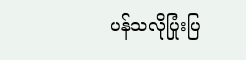ပန်သလိုပြုံးပြ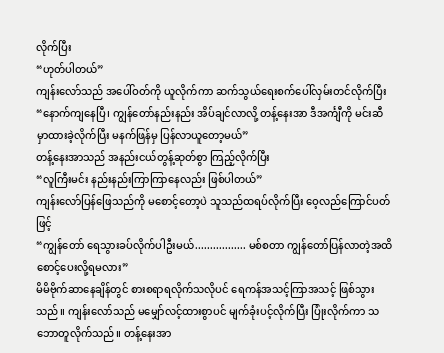လိုက်ပြီး
“ဟုတ်ပါတယ်”
ကျန်းလော်သည် အပေါ်ဝတ်ကို ယူလိုက်ကာ ဆက်သွယ်ရေးစက်ပေါ်လှမ်းတင်လိုက်ပြီး
“နောက်ကျနေပြီ၊ ကျွန်တော်နည်းနည်း အိပ်ချင်လာလို့ တန့်နေးအာ ဒီအင်္ကျီကို မင်းဆီမှာထားခဲ့လိုက်ပြီး မနက်ဖြန်မှ ပြန်လာယူတော့မယ်”
တန့်နေးအာသည် အနည်းငယ်တွန့်ဆုတ်စွာ ကြည့်လိုက်ပြီး
“လူကြီးမင်း နည်းနည်းကြာကြာနေလည်း ဖြစ်ပါတယ်”
ကျန်းလော်ပြန်ဖြေသည်ကို မစောင့်တော့ပဲ သူသည်ထရပ်လိုက်ပြီး ဝေ့လည်ကြောင်ပတ်ဖြင့်
“ကျွန်တော် ရေသွားခပ်လိုက်ပါဦးမယ်................. မစ်စတာ ကျွန်တော်ပြန်လာတဲ့အထိ စောင့်ပေးလို့ရမလား”
မိမိဗိုက်ဆာနေချိန်တွင် စားစရာရလိုက်သလိုပင် ရေကန်အသင့်ကြာအသင့် ဖြစ်သွားသည်။ ကျန်းလော်သည် မမျှော်လင့်ထားစွာပင် မျက်ခုံးပင့်လိုက်ပြီး ပြုံးလိုက်ကာ သဘောတူလိုက်သည်။ တန့်နေးအာ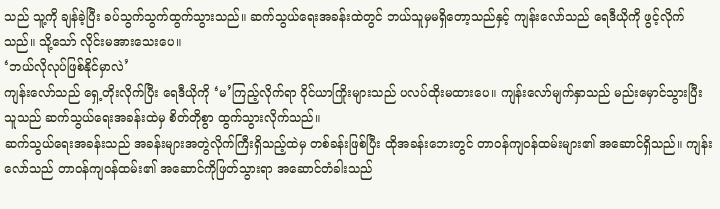သည် သူ့ကို ချန်ခဲ့ပြီး ခပ်သွက်သွက်ထွက်သွားသည်။ ဆက်သွယ်ရေးအခန်းထဲတွင် ဘယ်သူမှမရှိတော့သည်နှင့် ကျန်းလော်သည် ရေဒီယိုကို ဖွင့်လိုက်သည်။ သို့သော် လိုင်းမအားသေးပေ။
‘ဘယ်လိုလုပ်ဖြစ်နိုင်မှာလဲ’
ကျန်းလော်သည် ရှေ့တိုးလိုက်ပြီး ရေဒီယိုကို ‘မ’ကြည့်လိုက်ရာ ဝိုင်ယာကြိုးများသည် ပလပ်ထိုးမထားပေ။ ကျန်းလော်မျက်နှာသည် မည်းမှောင်သွားပြီး သူသည် ဆက်သွယ်ရေးအခန်းထဲမှ စိတ်တိုစွာ ထွက်သွားလိုက်သည်။
ဆက်သွယ်ရေးအခန်းသည် အခန်းများအတွဲလိုက်ကြီးရှိသည့်ထဲမှ တစ်ခန်းဖြစ်ပြီး ထိုအခန်းဘေးတွင် တာဝန်ကျဝန်ထမ်းများ၏ အဆောင်ရှိသည်။ ကျန်းလော်သည် တာဝန်ကျဝန်ထမ်း၏ အဆောင်ကိုဖြတ်သွားရာ အဆောင်တံခါးသည်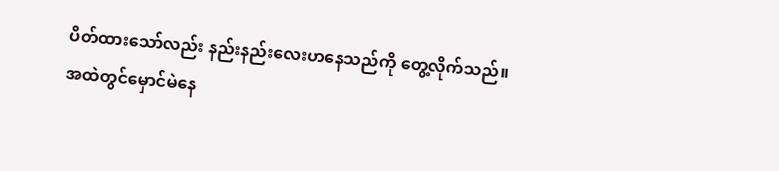ပိတ်ထားသော်လည်း နည်းနည်းလေးဟနေသည်ကို တွေ့လိုက်သည်။
အထဲတွင်မှောင်မဲနေ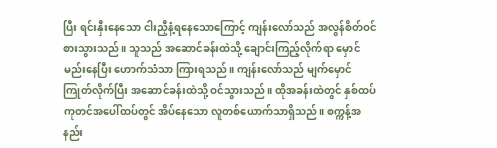ပြီး ရင်းနှီးနေသော ငါးညှီနံ့ရနေသောကြောင့် ကျန်းလော်သည် အလွန်စိတ်ဝင်စားသွားသည်။ သူသည် အဆောင်ခန်းထဲသို့ ချောင်းကြည့်လိုက်ရာ မှောင်မည်းနေပြီး ဟောက်သံသာ ကြားရသည်။ ကျန်းလော်သည် မျက်မှောင်ကြုတ်လိုက်ပြီး အဆောင်ခန်းထဲသို့ ဝင်သွားသည်။ ထိုအခန်းထဲတွင် နှစ်ထပ်ကုတင်အပေါ်ထပ်တွင် အိပ်နေသော လူတစ်ယောက်သာရှိသည်။ စက္ကန့်အနည်း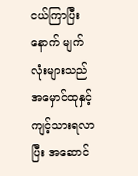ငယ်ကြာပြီးနောက် မျက်လုံးများသည် အမှောင်ထုနှင့် ကျင့်သားရလာပြီး အဆောင်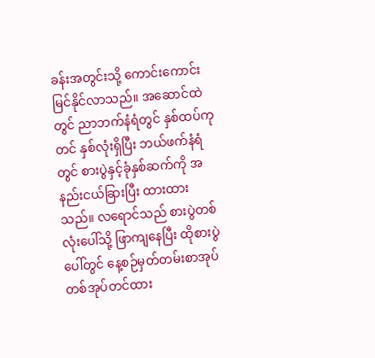ခန်းအတွင်းသို့ ကောင်းကောင်းမြင်နိုင်လာသည်။ အဆောင်ထဲတွင် ညာဘက်နံရံတွင် နှစ်ထပ်ကုတင် နှစ်လုံးရှိပြီး ဘယ်ဖက်နံရံတွင် စားပွဲနှင့်ခုံနှစ်ဆက်ကို အနည်းငယ်ခြားပြီး ထားထားသည်။ လရောင်သည် စားပွဲတစ်လုံးပေါ်သို့ ဖြာကျနေပြီး ထိုစားပွဲပေါ်တွင် နေ့စဉ်မှတ်တမ်းစာအုပ် တစ်အုပ်တင်ထား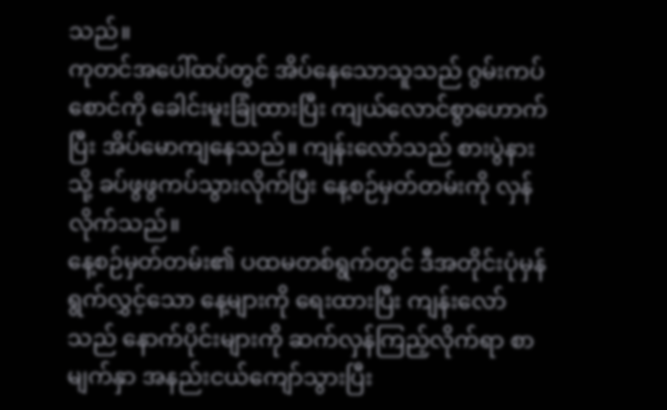သည်။
ကုတင်အပေါ်ထပ်တွင် အိပ်နေသောသူသည် ဂွမ်းကပ်စောင်ကို ခေါင်းမူးခြုံထားပြီး ကျယ်လောင်စွာဟောက်ပြီး အိပ်မောကျနေသည်။ ကျန်းလော်သည် စားပွဲနားသို့ ခပ်ဖွဖွကပ်သွားလိုက်ပြီး နေ့စဉ်မှတ်တမ်းကို လှန်လိုက်သည်။
နေ့စဉ်မှတ်တမ်း၏ ပထမတစ်ရွက်တွင် ဒီအတိုင်းပုံမှန် ရွက်လွှင့်သော နေ့များကို ရေးထားပြီး ကျန်းလော်သည် နောက်ပိုင်းများကို ဆက်လှန်ကြည့်လိုက်ရာ စာမျက်နှာ အနည်းငယ်ကျော်သွားပြီး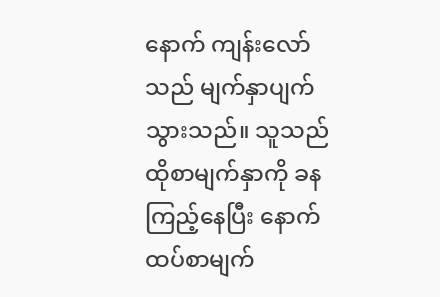နောက် ကျန်းလော်သည် မျက်နှာပျက်သွားသည်။ သူသည် ထိုစာမျက်နှာကို ခနကြည့်နေပြီး နောက်ထပ်စာမျက်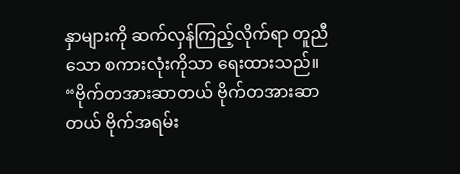နှာများကို ဆက်လှန်ကြည့်လိုက်ရာ တူညီသော စကားလုံးကိုသာ ရေးထားသည်။
“ဗိုက်တအားဆာတယ် ဗိုက်တအားဆာတယ် ဗိုက်အရမ်း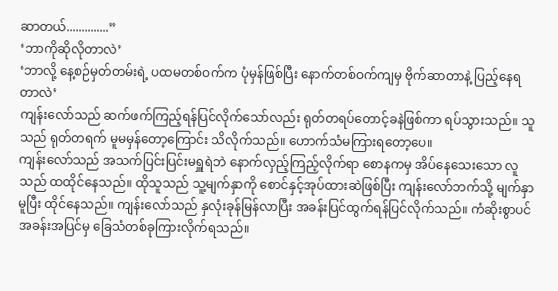ဆာတယ်..............”
‘ဘာကိုဆိုလိုတာလဲ’
‘ဘာလို့ နေ့စဉ်မှတ်တမ်းရဲ့ ပထမတစ်ဝက်က ပုံမှန်ဖြစ်ပြီး နောက်တစ်ဝက်ကျမှ ဗိုက်ဆာတာနဲ့ ပြည့်နေရတာလဲ’
ကျန်းလော်သည် ဆက်ဖက်ကြည့်ရန်ပြင်လိုက်သော်လည်း ရုတ်တရပ်တောင့်ခနဲဖြစ်ကာ ရပ်သွားသည်။ သူသည် ရုတ်တရက် မူမမှန်တော့ကြောင်း သိလိုက်သည်။ ဟောက်သံမကြားရတော့ပေ။
ကျန်းလော်သည် အသက်ပြင်းပြင်းမရှူရဲဘဲ နောက်လှည့်ကြည့်လိုက်ရာ စောနကမှ အိပ်နေသေးသော လူသည် ထထိုင်နေသည်။ ထိုသူသည် သူ့မျက်နှာကို စောင်နှင့်အုပ်ထားဆဲဖြစ်ပြီး ကျန်းလော်ဘက်သို့ မျက်နှာမူပြီး ထိုင်နေသည်။ ကျန်းလော်သည် နှလုံးခုန်မြန်လာပြီး အခန်းပြင်ထွက်ရန်ပြင်လိုက်သည်။ ကံဆိုးစွာပင် အခန်းအပြင်မှ ခြေသံတစ်ခုကြားလိုက်ရသည်။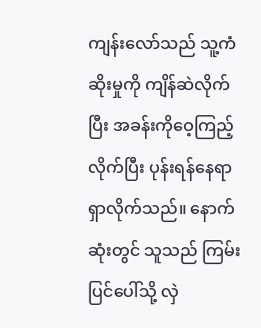ကျန်းလော်သည် သူ့ကံဆိုးမှုကို ကျိန်ဆဲလိုက်ပြီး အခန်းကိုဝေ့ကြည့်လိုက်ပြီး ပုန်းရန်နေရာရှာလိုက်သည်။ နောက်ဆုံးတွင် သူသည် ကြမ်းပြင်ပေါ်သို့ လှဲ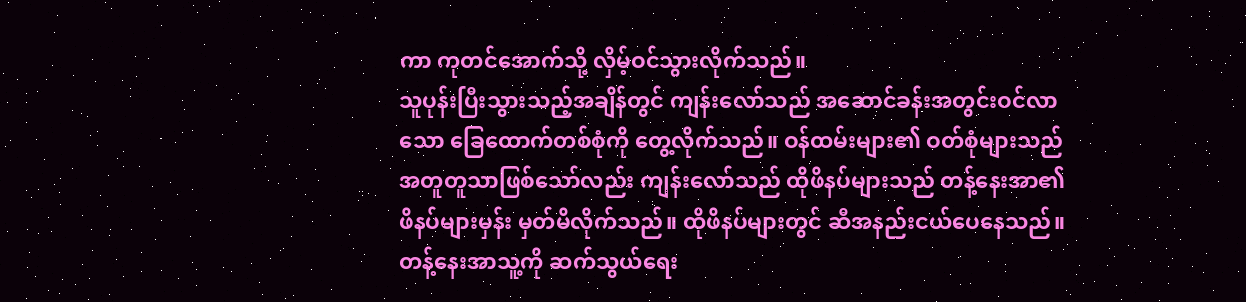ကာ ကုတင်အောက်သို့ လှိမ့်ဝင်သွားလိုက်သည်။
သူပုန်းပြီးသွားသည့်အချိန်တွင် ကျန်းလော်သည် အဆောင်ခန်းအတွင်းဝင်လာသော ခြေထောက်တစ်စုံကို တွေ့လိုက်သည်။ ဝန်ထမ်းများ၏ ဝတ်စုံများသည် အတူတူသာဖြစ်သော်လည်း ကျန်းလော်သည် ထိုဖိနပ်များသည် တန့်နေးအာ၏ဖိနပ်များမှန်း မှတ်မိလိုက်သည်။ ထိုဖိနပ်များတွင် ဆီအနည်းငယ်ပေနေသည်။ တန့်နေးအာသူ့ကို ဆက်သွယ်ရေး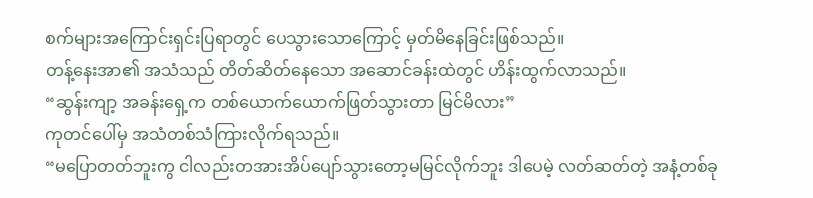စက်များအကြောင်းရှင်းပြရာတွင် ပေသွားသောကြောင့် မှတ်မိနေခြင်းဖြစ်သည်။
တန့်နေးအာ၏ အသံသည် တိတ်ဆိတ်နေသော အဆောင်ခန်းထဲတွင် ဟိန်းထွက်လာသည်။
“ဆွန်းကျာ့ အခန်းရှေ့က တစ်ယောက်ယောက်ဖြတ်သွားတာ မြင်မိလား”
ကုတင်ပေါ်မှ အသံတစ်သံကြားလိုက်ရသည်။
“မပြောတတ်ဘူးကွ ငါလည်းတအားအိပ်ပျော်သွားတော့မမြင်လိုက်ဘူး ဒါပေမဲ့ လတ်ဆတ်တဲ့ အနံ့တစ်ခု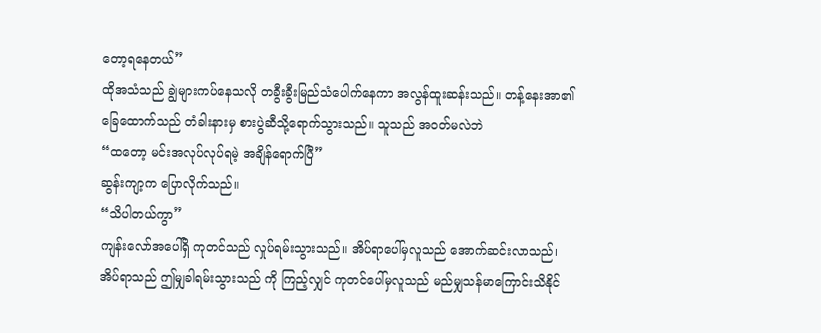တော့ရနေတယ်”
ထိုအသံသည် ချွဲများကပ်နေသလို တခွီးခွီးမြည်သံပေါက်နေကာ အလွန်ထူးဆန်းသည်။ တန့်နေးအာ၏ခြေထောက်သည် တံခါးနားမှ စားပွဲဆီသို့ရောက်သွားသည်။ သူသည် အဝတ်မလဲဘဲ
“ထတော့ မင်းအလုပ်လုပ်ရမဲ့ အချိန်ရောက်ပြီ”
ဆွန်းကျာ့က ပြောလိုက်သည်။
“သိပါတယ်ကွာ”
ကျန်းလော်အပေါ်ရှိ ကုတင်သည် လှုပ်ရမ်းသွားသည်။ အိပ်ရာပေါ်မှလူသည် အောက်ဆင်းလာသည်၊ အိပ်ရာသည် ဤမျှခါရမ်းသွားသည် ကို ကြည့်လျှင် ကုတင်ပေါ်မှလူသည် မည်မျှသန်မာကြောင်းသိနိုင်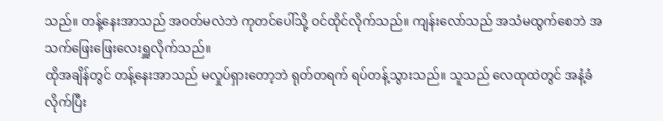သည်။ တန့်နေးအာသည် အဝတ်မလဲဘဲ ကုတင်ပေါ်သို့ ဝင်ထိုင်လိုက်သည်။ ကျန်းလော်သည် အသံမထွက်စေဘဲ အသက်ဖြေးဖြေးလေးရှူလိုက်သည်။
ထိုအချိန်တွင် တန့်နေးအာသည် မလှုပ်ရှားတော့ဘဲ ရုတ်တရက် ရပ်တန့်သွားသည်။ သူသည် လေထုထဲတွင် အနံ့ခံလိုက်ပြီး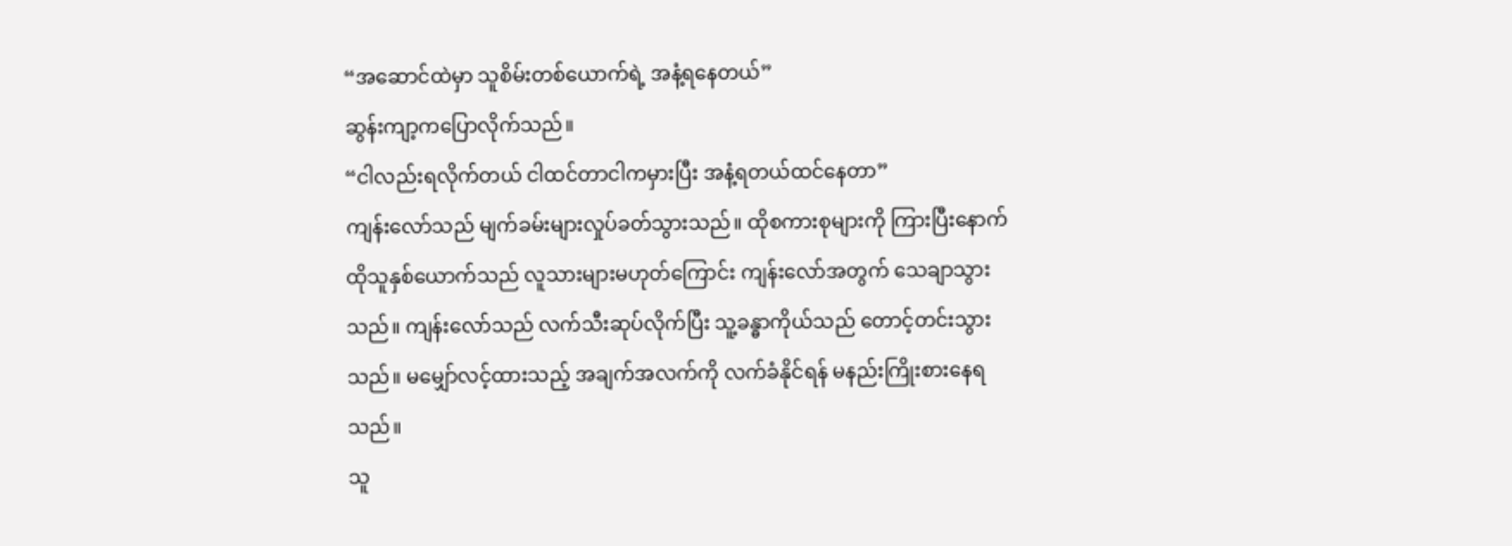“အဆောင်ထဲမှာ သူစိမ်းတစ်ယောက်ရဲ့ အနံ့ရနေတယ်”
ဆွန်းကျာ့ကပြောလိုက်သည်။
“ငါလည်းရလိုက်တယ် ငါထင်တာငါကမှားပြီး အနံ့ရတယ်ထင်နေတာ”
ကျန်းလော်သည် မျက်ခမ်းများလှုပ်ခတ်သွားသည်။ ထိုစကားစုများကို ကြားပြီးနောက် ထိုသူနှစ်ယောက်သည် လူသားများမဟုတ်ကြောင်း ကျန်းလော်အတွက် သေချာသွားသည်။ ကျန်းလော်သည် လက်သီးဆုပ်လိုက်ပြီး သူ့ခန္ဓာကိုယ်သည် တောင့်တင်းသွားသည်။ မမျှော်လင့်ထားသည့် အချက်အလက်ကို လက်ခံနိုင်ရန် မနည်းကြိုးစားနေရသည်။
သူ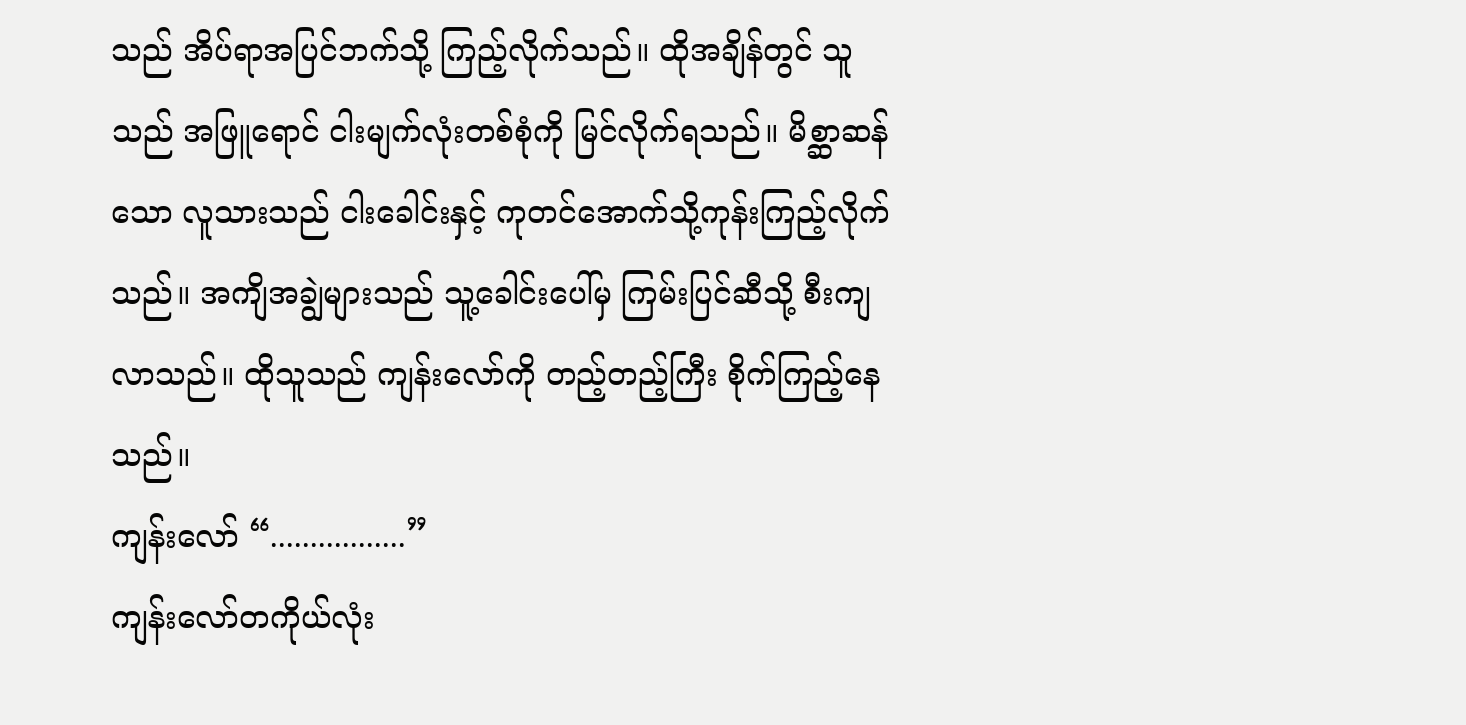သည် အိပ်ရာအပြင်ဘက်သို့ ကြည့်လိုက်သည်။ ထိုအချိန်တွင် သူသည် အဖြူရောင် ငါးမျက်လုံးတစ်စုံကို မြင်လိုက်ရသည်။ မိစ္ဆာဆန်သော လူသားသည် ငါးခေါင်းနှင့် ကုတင်အောက်သို့ကုန်းကြည့်လိုက်သည်။ အကျိအချွဲများသည် သူ့ခေါင်းပေါ်မှ ကြမ်းပြင်ဆီသို့ စီးကျလာသည်။ ထိုသူသည် ကျန်းလော်ကို တည့်တည့်ကြီး စိုက်ကြည့်နေသည်။
ကျန်းလော် “.................”
ကျန်းလော်တကိုယ်လုံး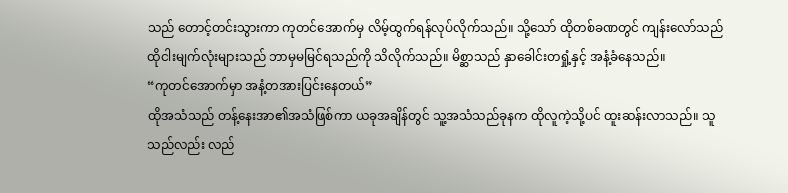သည် တောင့်တင်းသွားကာ ကုတင်အောက်မှ လိမ့်ထွက်ရန်လုပ်လိုက်သည်။ သို့သော် ထိုတစ်ခဏတွင် ကျန်းလော်သည် ထိုငါးမျက်လုံးများသည် ဘာမှမမြင်ရသည်ကို သိလိုက်သည်။ မိစ္ဆာသည် နှာခေါင်းတရှုံ့နှင့် အနံ့ခံနေသည်။
“ကုတင်အောက်မှာ အနံ့တအားပြင်းနေတယ်”
ထိုအသံသည် တန့်နေးအာ၏အသံဖြစ်ကာ ယခုအချိန်တွင် သူ့အသံသည်ခုနက ထိုလူကဲ့သို့ပင် ထူးဆန်းလာသည်။ သူသည်လည်း လည်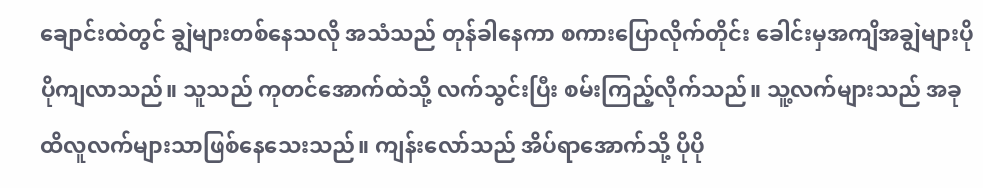ချောင်းထဲတွင် ချွဲများတစ်နေသလို အသံသည် တုန်ခါနေကာ စကားပြောလိုက်တိုင်း ခေါင်းမှအကျိအချွဲများပိုပိုကျလာသည်။ သူသည် ကုတင်အောက်ထဲသို့ လက်သွင်းပြီး စမ်းကြည့်လိုက်သည်။ သူ့လက်များသည် အခုထိလူလက်များသာဖြစ်နေသေးသည်။ ကျန်းလော်သည် အိပ်ရာအောက်သို့ ပိုပို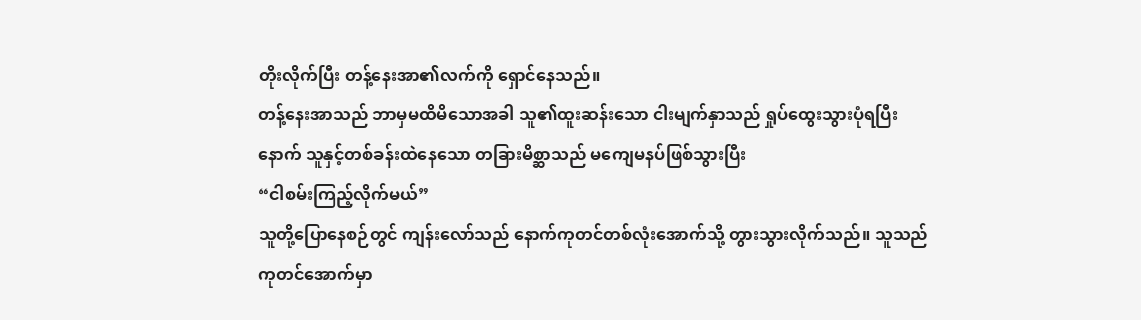တိုးလိုက်ပြီး တန့်နေးအာ၏လက်ကို ရှောင်နေသည်။
တန့်နေးအာသည် ဘာမှမထိမိသောအခါ သူ၏ထူးဆန်းသော ငါးမျက်နှာသည် ရှုပ်ထွေးသွားပုံရပြီးနောက် သူနှင့်တစ်ခန်းထဲနေသော တခြားမိစ္ဆာသည် မကျေမနပ်ဖြစ်သွားပြီး
“ငါစမ်းကြည့်လိုက်မယ်”
သူတို့ပြောနေစဉ်တွင် ကျန်းလော်သည် နောက်ကုတင်တစ်လုံးအောက်သို့ တွားသွားလိုက်သည်။ သူသည် ကုတင်အောက်မှာ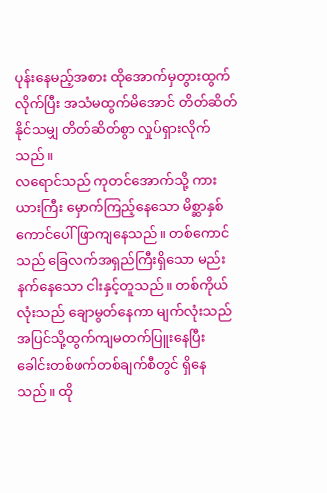ပုန်းနေမည့်အစား ထိုအောက်မှတွားထွက်လိုက်ပြီး အသံမထွက်မိအောင် တိတ်ဆိတ်နိုင်သမျှ တိတ်ဆိတ်စွာ လှုပ်ရှားလိုက်သည်။
လရောင်သည် ကုတင်အောက်သို့ ကားယားကြီး မှောက်ကြည့်နေသော မိစ္ဆာနှစ်ကောင်ပေါ် ဖြာကျနေသည်။ တစ်ကောင်သည် ခြေလက်အရှည်ကြီးရှိသော မည်းနက်နေသော ငါးနှင့်တူသည်။ တစ်ကိုယ်လုံးသည် ချောမွတ်နေကာ မျက်လုံးသည် အပြင်သို့ထွက်ကျမတက်ပြူးနေပြီး ခေါင်းတစ်ဖက်တစ်ချက်စီတွင် ရှိနေသည်။ ထို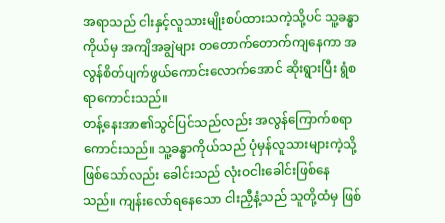အရာသည် ငါးနှင့်လူသားမျိုးစပ်ထားသကဲ့သို့ပင် သူ့ခန္ဓာကိုယ်မှ အကျိအချွဲများ တတောက်တောက်ကျနေကာ အလွန်စိတ်ပျက်ဖွယ်ကောင်းလောက်အောင် ဆိုးရွားပြီး ရွံစရာကောင်းသည်။
တန့်နေးအာ၏သွင်ပြင်သည်လည်း အလွန်ကြောက်စရာကောင်းသည်။ သူ့ခန္ဓာကိုယ်သည် ပုံမှန်လူသားများကဲ့သို့ ဖြစ်သော်လည်း ခေါင်းသည် လုံးဝငါးခေါင်းဖြစ်နေသည်။ ကျန်းလော်ရနေသော ငါးညှီနံ့သည် သူတို့ထံမှ ဖြစ်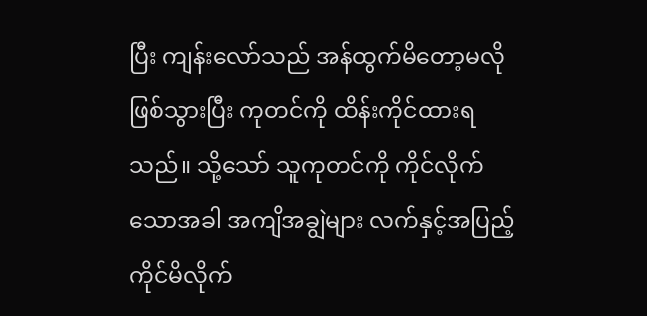ပြီး ကျန်းလော်သည် အန်ထွက်မိတော့မလိုဖြစ်သွားပြီး ကုတင်ကို ထိန်းကိုင်ထားရသည်။ သို့သော် သူကုတင်ကို ကိုင်လိုက်သောအခါ အကျိအချွဲများ လက်နှင့်အပြည့်ကိုင်မိလိုက်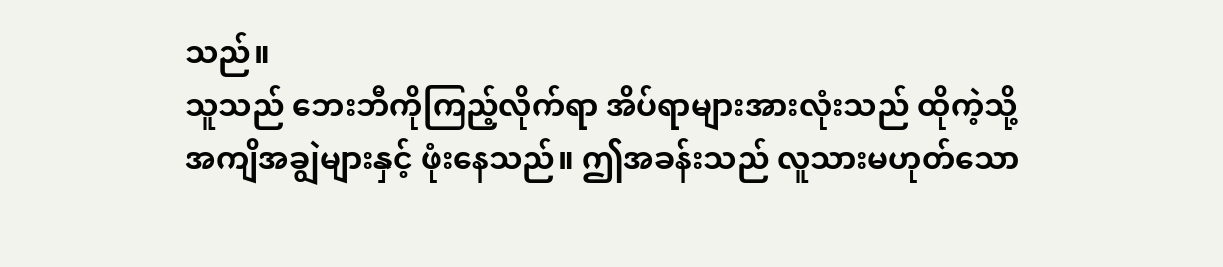သည်။
သူသည် ဘေးဘီကိုကြည့်လိုက်ရာ အိပ်ရာများအားလုံးသည် ထိုကဲ့သို့ အကျိအချွဲများနှင့် ဖုံးနေသည်။ ဤအခန်းသည် လူသားမဟုတ်သော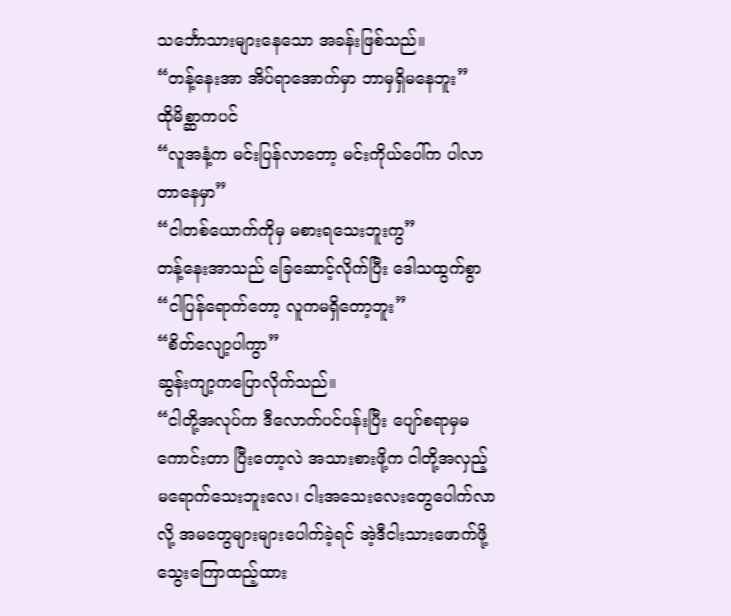သင်္ဘောသားများနေသော အခန်းဖြစ်သည်။
“တန့်နေးအာ အိပ်ရာအောက်မှာ ဘာမှရှိမနေဘူး”
ထိုမိစ္ဆာကပင်
“လူအနံ့က မင်းပြန်လာတော့ မင်းကိုယ်ပေါ်က ပါလာတာနေမှာ”
“ငါတစ်ယောက်ကိုမှ မစားရသေးဘူးကွ”
တန့်နေးအာသည် ခြေဆောင့်လိုက်ပြီး ဒေါသထွက်စွာ
“ငါပြန်ရောက်တော့ လူကမရှိတော့ဘူး”
“စိတ်လျော့ပါကွာ”
ဆွန်းကျာ့ကပြောလိုက်သည်။
“ငါတို့အလုပ်က ဒီလောက်ပင်ပန်းပြီး ပျော်စရာမှမကောင်းတာ ပြီးတော့လဲ အသားစားဖို့က ငါတို့အလှည့်မရောက်သေးဘူးလေ၊ ငါးအသေးလေးတွေပေါက်လာလို့ အမတွေများများပေါက်ခဲ့ရင် အဲ့ဒီငါးသားဖောက်ဖို့ သွေးကြောထည့်ထား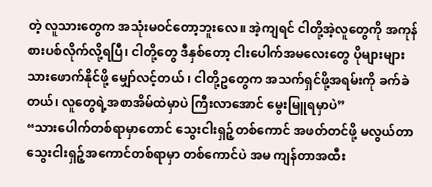တဲ့ လူသားတွေက အသုံးမဝင်တော့ဘူးလေ။ အဲ့ကျရင် ငါတို့အဲ့လူတွေကို အကုန်စားပစ်လိုက်လို့ရပြီ၊ ငါတို့တွေ ဒီနှစ်တော့ ငါးပေါက်အမလေးတွေ ပိုများများသားဖောက်နိုင်ဖို့ မျှော်လင့်တယ် ၊ ငါတို့ဥတွေက အသက်ရှင်ဖို့အရမ်းကို ခက်ခဲတယ်၊ လူတွေရဲ့အစာအိမ်ထဲမှာပဲ ကြီးလာအောင် မွေးမြူရမှာပဲ”
“သားပေါက်တစ်ရာမှာတောင် သွေးငါးရှဉ့်တစ်ကောင် အဖတ်တင်ဖို့ မလွယ်တာ သွေးငါးရှဉ့်အကောင်တစ်ရာမှာ တစ်ကောင်ပဲ အမ ကျန်တာအထီး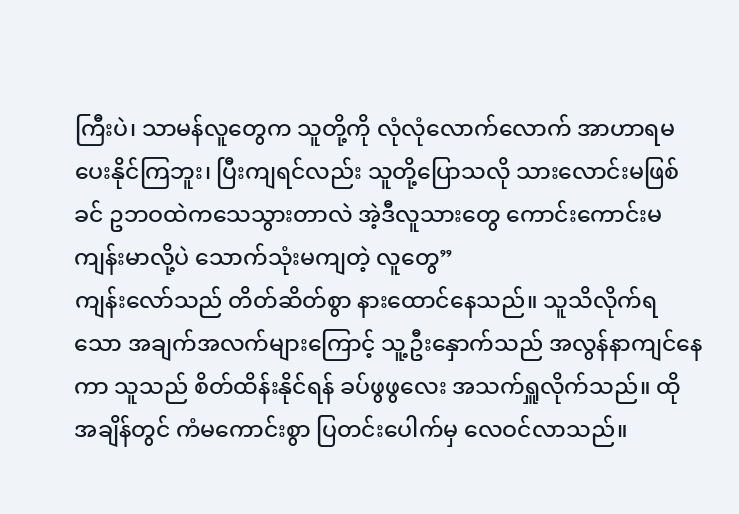ကြီးပဲ၊ သာမန်လူတွေက သူတို့ကို လုံလုံလောက်လောက် အာဟာရမပေးနိုင်ကြဘူး၊ ပြီးကျရင်လည်း သူတို့ပြောသလို သားလောင်းမဖြစ်ခင် ဥဘဝထဲကသေသွားတာလဲ အဲ့ဒီလူသားတွေ ကောင်းကောင်းမကျန်းမာလို့ပဲ သောက်သုံးမကျတဲ့ လူတွေ”
ကျန်းလော်သည် တိတ်ဆိတ်စွာ နားထောင်နေသည်။ သူသိလိုက်ရသော အချက်အလက်များကြောင့် သူ့ဦးနှောက်သည် အလွန်နာကျင်နေကာ သူသည် စိတ်ထိန်းနိုင်ရန် ခပ်ဖွဖွလေး အသက်ရှူလိုက်သည်။ ထိုအချိန်တွင် ကံမကောင်းစွာ ပြတင်းပေါက်မှ လေဝင်လာသည်။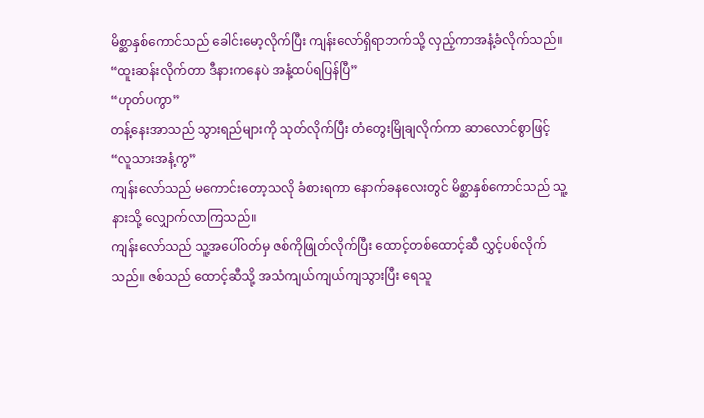မိစ္ဆာနှစ်ကောင်သည် ခေါင်းမော့လိုက်ပြီး ကျန်းလော်ရှိရာဘက်သို့ လှည့်ကာအနံ့ခံလိုက်သည်။
“ထူးဆန်းလိုက်တာ ဒီနားကနေပဲ အနံ့ထပ်ရပြန်ပြီ”
“ဟုတ်ပကွာ”
တန့်နေးအာသည် သွားရည်များကို သုတ်လိုက်ပြီး တံတွေးမြိုချလိုက်ကာ ဆာလောင်စွာဖြင့်
“လူသားအနံ့ကွ”
ကျန်းလော်သည် မကောင်းတော့သလို ခံစားရကာ နောက်ခနလေးတွင် မိစ္ဆာနှစ်ကောင်သည် သူ့နားသို့ လျှောက်လာကြသည်။
ကျန်းလော်သည် သူ့အပေါ်ဝတ်မှ ဇစ်ကိုဖြုတ်လိုက်ပြီး ထောင့်တစ်ထောင့်ဆီ လွှင့်ပစ်လိုက်သည်။ ဇစ်သည် ထောင့်ဆီသို့ အသံကျယ်ကျယ်ကျသွားပြီး ရေသူ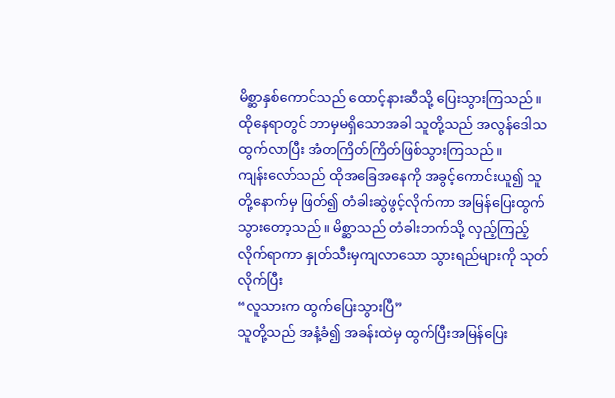မိစ္ဆာနှစ်ကောင်သည် ထောင့်နားဆီသို့ ပြေးသွားကြသည်။ ထိုနေရာတွင် ဘာမှမရှိသောအခါ သူတို့သည် အလွန်ဒေါသထွက်လာပြီး အံတကြိတ်ကြိတ်ဖြစ်သွားကြသည်။
ကျန်းလော်သည် ထိုအခြေအနေကို အခွင့်ကောင်းယူ၍ သူတို့နောက်မှ ဖြတ်၍ တံခါးဆွဲဖွင့်လိုက်ကာ အမြန်ပြေးထွက်သွားတော့သည်။ မိစ္ဆာသည် တံခါးဘက်သို့ လှည့်ကြည့်လိုက်ရာကာ နှုတ်သီးမှကျလာသော သွားရည်များကို သုတ်လိုက်ပြီး
“လူသားက ထွက်ပြေးသွားပြီ”
သူတို့သည် အနံ့ခံ၍ အခန်းထဲမှ ထွက်ပြီးအမြန်ပြေး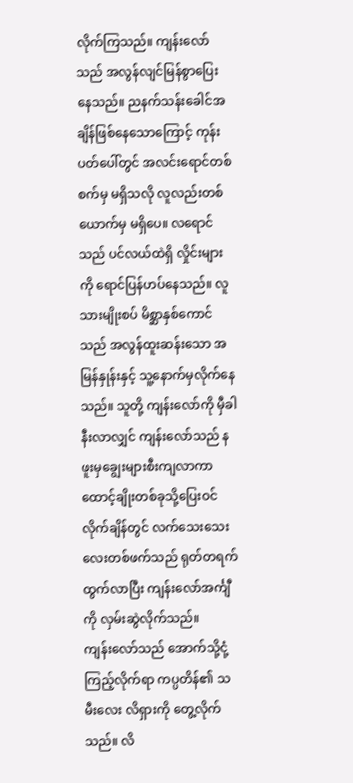လိုက်ကြသည်။ ကျန်းလော်သည် အလွန်လျင်မြန်စွာပြေးနေသည်။ ညနက်သန်းခေါင်အချိန်ဖြစ်နေသောကြောင့် ကုန်းပတ်ပေါ်တွင် အလင်းရောင်တစ်စက်မှ မရှိသလို လူလည်းတစ်ယောက်မှ မရှိပေ။ လရောင်သည် ပင်လယ်ထဲရှိ လှိုင်းများကို ရောင်ပြန်ဟပ်နေသည်။ လူသားမျိုးစပ် မိစ္ဆာနှစ်ကောင်သည် အလွန်ထူးဆန်းသော အမြန်နှုန်းနှင့် သူ့နောက်မှလိုက်နေသည်။ သူတို့ ကျန်းလော်ကို မှီခါနီးလာလျှင် ကျန်းလော်သည် နဖူးမှချွေးများစီးကျလာကာ ထောင့်ချိုးတစ်ခုသို့ပြေးဝင်လိုက်ချိန်တွင် လက်သေးသေးလေးတစ်ဖက်သည် ရုတ်တရက်ထွက်လာပြီး ကျန်းလော်အင်္ကျီကို လှမ်းဆွဲလိုက်သည်။
ကျန်းလော်သည် အောက်သို့ငုံ့ကြည့်လိုက်ရာ ကပ္ပတိန်၏ သမီးလေး လိရှားကို တွေ့လိုက်သည်။ လိ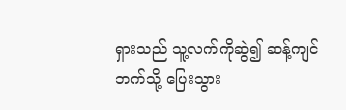ရှားသည် သူ့လက်ကိုဆွဲ၍ ဆန့်ကျင်ဘက်သို့ ပြေးသွား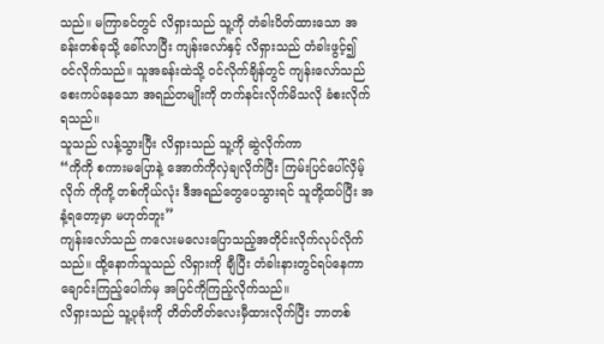သည်။ မကြာခင်တွင် လိရှားသည် သူ့ကို တံခါးပိတ်ထားသော အခန်းတစ်ခုသို့ ခေါ်လာပြီး ကျန်းလော်နှင့် လိရှားသည် တံခါးဖွင့်၍ ဝင်လိုက်သည်။ သူအခန်းထဲသို့ ဝင်လိုက်ချိန်တွင် ကျန်းလော်သည် စေးကပ်နေသော အရည်တမျိုးကို တက်နင်းလိုက်မိသလို ခံစးလိုက်ရသည်။
သူသည် လန့်သွားပြီး လိရှားသည် သူ့ကို ဆွဲလိုက်ကာ
“ကိုကို စကားမပြောနဲ့ အောက်ကိုလှဲချလိုက်ပြီး ကြမ်းပြင်ပေါ်လှိမ့်လိုက် ကိုကို့ တစ်ကိုယ်လုံး ဒီအရည်တွေပေသွားရင် သူတို့ထပ်ပြီး အနံ့ရတော့မှာ မဟုတ်ဘူး”
ကျန်းလော်သည် ကလေးမလေးပြောသည့်အတိုင်းလိုက်လုပ်လိုက်သည်။ ထို့နောက်သူသည် လိရှားကို ချီပြီး တံခါးနားတွင်ရပ်နေကာ ချောင်းကြည့်ပေါက်မှ အပြင်ကိုကြည့်လိုက်သည်။
လိရှားသည် သူ့ပုခုံးကို တိတ်တိတ်လေးမှီထားလိုက်ပြီး ဘာတစ်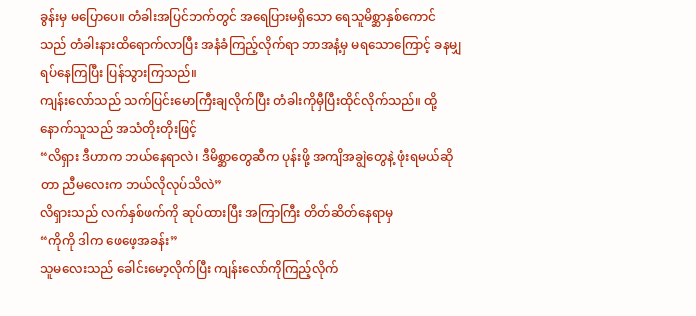ခွန်းမှ မပြောပေ။ တံခါးအပြင်ဘက်တွင် အရေပြားမရှိသော ရေသူမိစ္ဆာနှစ်ကောင်သည် တံခါးနားထိရောက်လာပြီး အနံခံကြည့်လိုက်ရာ ဘာအနံ့မှ မရသောကြောင့် ခနမျှရပ်နေကြပြီး ပြန်သွားကြသည်။
ကျန်းလော်သည် သက်ပြင်းမောကြီးချလိုက်ပြီး တံခါးကိုမှီပြီးထိုင်လိုက်သည်။ ထို့နောက်သူသည် အသံတိုးတိုးဖြင့်
“လိရှား ဒီဟာက ဘယ်နေရာလဲ၊ ဒီမိစ္ဆာတွေဆီက ပုန်းဖို့ အကျိအချွဲတွေနဲ့ ဖုံးရမယ်ဆိုတာ ညီမလေးက ဘယ်လိုလုပ်သိလဲ”
လိရှားသည် လက်နှစ်ဖက်ကို ဆုပ်ထားပြီး အကြာကြီး တိတ်ဆိတ်နေရာမှ
“ကိုကို ဒါက ဖေဖေ့အခန်း”
သူမလေးသည် ခေါင်းမော့လိုက်ပြီး ကျန်းလော်ကိုကြည့်လိုက်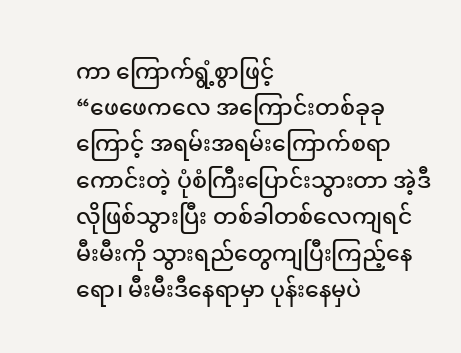ကာ ကြောက်ရွံ့စွာဖြင့်
“ဖေဖေကလေ အကြောင်းတစ်ခုခုကြောင့် အရမ်းအရမ်းကြောက်စရာကောင်းတဲ့ ပုံစံကြီးပြောင်းသွားတာ အဲ့ဒီလိုဖြစ်သွားပြီး တစ်ခါတစ်လေကျရင် မီးမီးကို သွားရည်တွေကျပြီးကြည့်နေရော၊ မီးမီးဒီနေရာမှာ ပုန်းနေမှပဲ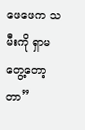ဖေဖေက သမီးကို ရှာမတွေ့တော့တာ”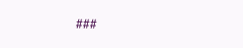###